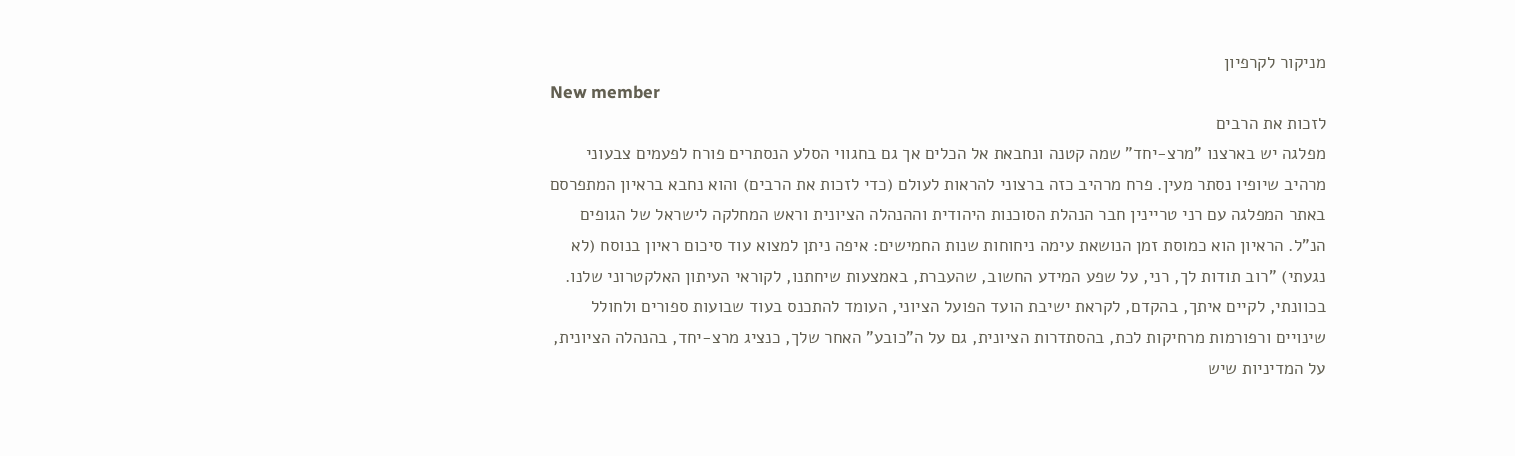מניקור לקרפיון
New member
לזכות את הרבים
מפלגה יש בארצנו "מרצ-יחד" שמה קטנה ונחבאת אל הכלים אך גם בחגווי הסלע הנסתרים פורח לפעמים צבעוני מרהיב שיופיו נסתר מעין. פרח מרהיב כזה ברצוני להראות לעולם (כדי לזכות את הרבים) והוא נחבא בראיון המתפרסם באתר המפלגה עם רני טריינין חבר הנהלת הסוכנות היהודית וההנהלה הציונית וראש המחלקה לישראל של הגופים הנ"ל. הראיון הוא כמוסת זמן הנושאת עימה ניחוחות שנות החמישים: איפה ניתן למצוא עוד סיכום ראיון בנוסח (לא נגעתי) "רוב תודות לך, רני, על שפע המידע החשוב, שהעברת, באמצעות שיחתנו, לקוראי העיתון האלקטרוני שלנו. בכוונתי, לקיים איתך, בהקדם, לקראת ישיבת הועד הפועל הציוני, העומד להתכנס בעוד שבועות ספורים ולחולל שינויים ורפורמות מרחיקות לכת, בהסתדרות הציונית, גם על ה"כובע" האחר שלך, כנציג מרצ-יחד, בהנהלה הציונית, על המדיניות שיש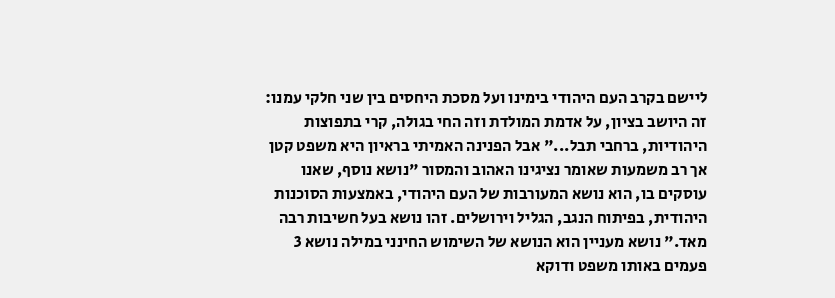ליישם בקרב העם היהודי בימינו ועל מסכת היחסים בין שני חלקי עמנו: זה היושב בציון, על אדמת המולדת וזה החי בגולה, קרי בתפוצות היהודיות, ברחבי תבל..." אבל הפנינה האמיתי בראיון היא משפט קטן אך רב משמעות שאומר נציגינו האהוב והמסור "נושא נוסף, שאנו עוסקים בו, הוא נושא המעורבות של העם היהודי, באמצעות הסוכנות היהודית, בפיתוח הנגב, הגליל וירושלים. זהו נושא בעל חשיבות רבה מאד." נושא מעניין הוא הנושא של השימוש החינני במילה נושא 3 פעמים באותו משפט ודוקא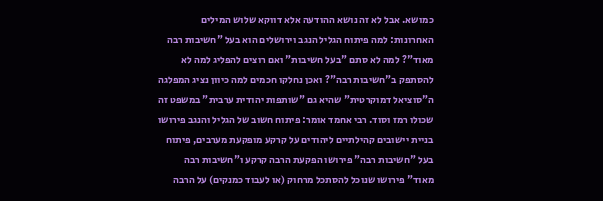כמושא. אבל לא זה נושא ההודעה אלא דווקא שלוש המילים האחרונות: למה פיתוח הגליל הנגב וירושלים הוא בעל "חשיבות רבה מאוד"? למה לא סתם "בעל חשיבות" ואם רוצים להפליג למה לא להסתפק ב"חשיבות רבה"? ואכן נחלקו חכמים למה כיוון נציג המפלגה ה"סוציאל דמוקרטית" שהיא גם "שותפות יהודית ערבית" במשפט זה שכולו רמז וסוד. רבי אחמד אומר: פיתוח חשוב של הגליל והנגב פירושו בניית יישובים קהילתיים ליהודים על קרקע מופקעת מערבים, פיתוח בעל "חשיבות רבה" פירושו הפקעת הרבה קרקע ו"חשיבות רבה מאוד" פירושו שנוכל להסתכל מרחוק (או לעבוד כמנקים) על הרבה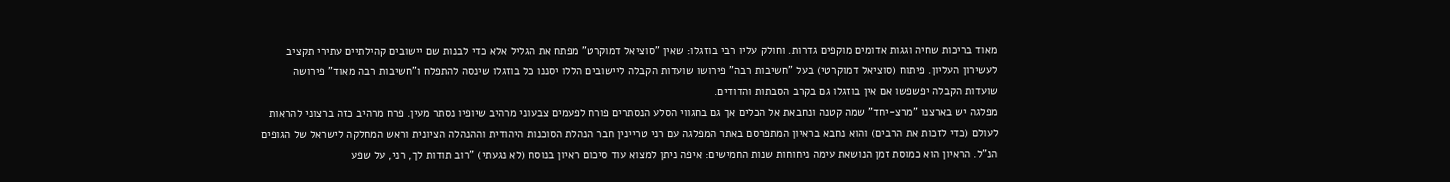מאוד בריכות שחיה וגגות אדומים מוקפים גדרות. וחולק עליו רבי בוזגלו: שאין "סוציאל דמוקרט" מפתח את הגליל אלא כדי לבנות שם יישובים קהילתיים עתירי תקציב לעשירון העליון. פיתוח (סוציאל דמוקרטי) בעל "חשיבות רבה" פירושו שועדות הקבלה ליישובים הללו יסננו כל בוזגלו שינסה להתפלח ו"חשיבות רבה מאוד" פירושה שועדות הקבלה יפשפשו אם אין בוזגלו גם בקרב הסבתות והדודים.
מפלגה יש בארצנו "מרצ-יחד" שמה קטנה ונחבאת אל הכלים אך גם בחגווי הסלע הנסתרים פורח לפעמים צבעוני מרהיב שיופיו נסתר מעין. פרח מרהיב כזה ברצוני להראות לעולם (כדי לזכות את הרבים) והוא נחבא בראיון המתפרסם באתר המפלגה עם רני טריינין חבר הנהלת הסוכנות היהודית וההנהלה הציונית וראש המחלקה לישראל של הגופים הנ"ל. הראיון הוא כמוסת זמן הנושאת עימה ניחוחות שנות החמישים: איפה ניתן למצוא עוד סיכום ראיון בנוסח (לא נגעתי) "רוב תודות לך, רני, על שפע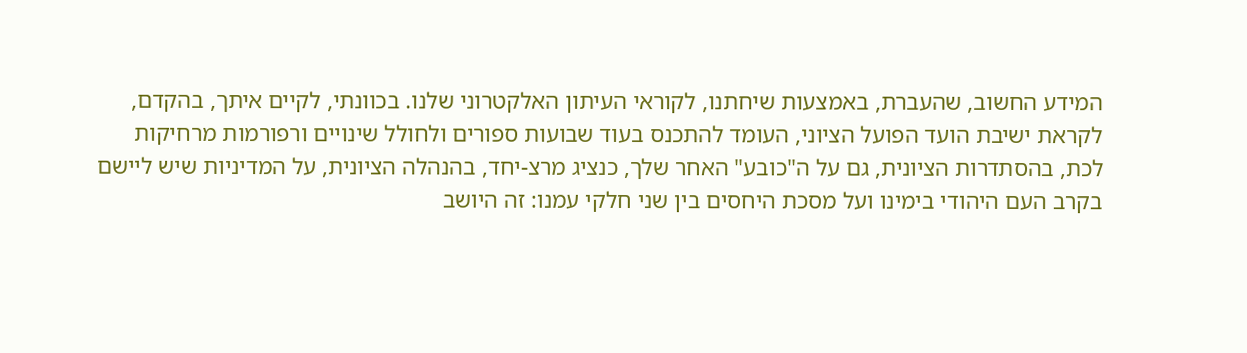המידע החשוב, שהעברת, באמצעות שיחתנו, לקוראי העיתון האלקטרוני שלנו. בכוונתי, לקיים איתך, בהקדם, לקראת ישיבת הועד הפועל הציוני, העומד להתכנס בעוד שבועות ספורים ולחולל שינויים ורפורמות מרחיקות לכת, בהסתדרות הציונית, גם על ה"כובע" האחר שלך, כנציג מרצ-יחד, בהנהלה הציונית, על המדיניות שיש ליישם בקרב העם היהודי בימינו ועל מסכת היחסים בין שני חלקי עמנו: זה היושב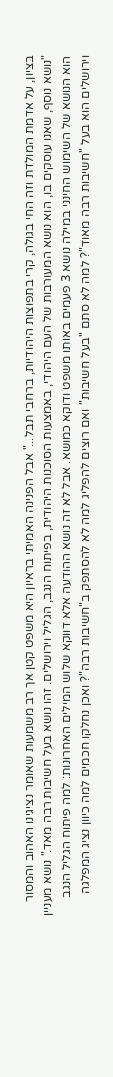בציון, על אדמת המולדת וזה החי בגולה, קרי בתפוצות היהודיות, ברחבי תבל..." אבל הפנינה האמיתי בראיון היא משפט קטן אך רב משמעות שאומר נציגינו האהוב והמסור "נושא נוסף, שאנו עוסקים בו, הוא נושא המעורבות של העם היהודי, באמצעות הסוכנות היהודית, בפיתוח הנגב, הגליל וירושלים. זהו נושא בעל חשיבות רבה מאד." נושא מעניין הוא הנושא של השימוש החינני במילה נושא 3 פעמים באותו משפט ודוקא כמושא. אבל לא זה נושא ההודעה אלא דווקא שלוש המילים האחרונות: למה פיתוח הגליל הנגב וירושלים הוא בעל "חשיבות רבה מאוד"? למה לא סתם "בעל חשיבות" ואם רוצים להפליג למה לא להסתפק ב"חשיבות רבה"? ואכן נחלקו חכמים למה כיוון נציג המפלגה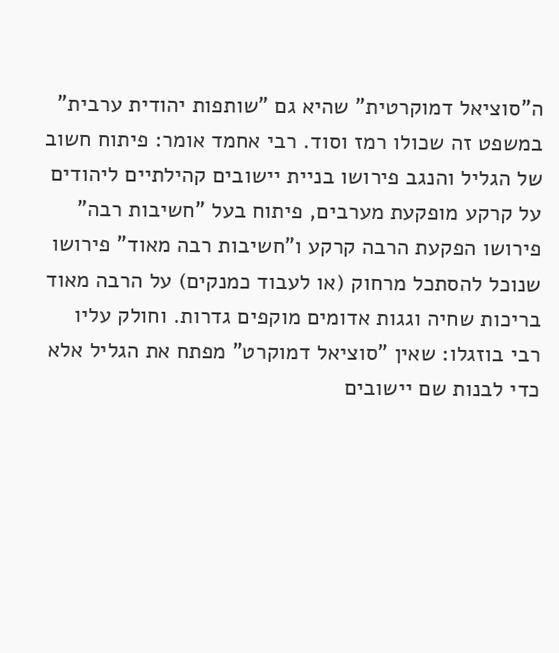ה"סוציאל דמוקרטית" שהיא גם "שותפות יהודית ערבית" במשפט זה שכולו רמז וסוד. רבי אחמד אומר: פיתוח חשוב של הגליל והנגב פירושו בניית יישובים קהילתיים ליהודים על קרקע מופקעת מערבים, פיתוח בעל "חשיבות רבה" פירושו הפקעת הרבה קרקע ו"חשיבות רבה מאוד" פירושו שנוכל להסתכל מרחוק (או לעבוד כמנקים) על הרבה מאוד בריכות שחיה וגגות אדומים מוקפים גדרות. וחולק עליו רבי בוזגלו: שאין "סוציאל דמוקרט" מפתח את הגליל אלא כדי לבנות שם יישובים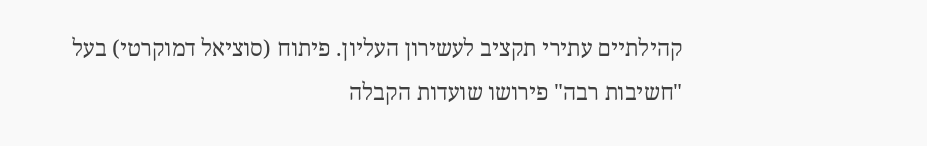קהילתיים עתירי תקציב לעשירון העליון. פיתוח (סוציאל דמוקרטי) בעל "חשיבות רבה" פירושו שועדות הקבלה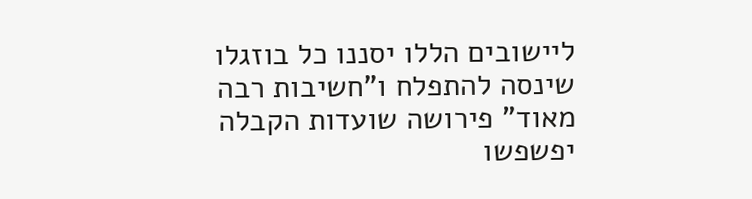ליישובים הללו יסננו כל בוזגלו שינסה להתפלח ו"חשיבות רבה מאוד" פירושה שועדות הקבלה יפשפשו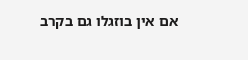אם אין בוזגלו גם בקרב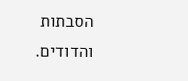הסבתות והדודים.